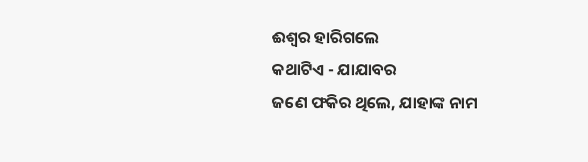ଈଶ୍ୱର ହାରିଗଲେ
କଥାଟିଏ - ଯାଯାବର
ଜଣେ ଫକିର ଥିଲେ, ଯାହାଙ୍କ ନାମ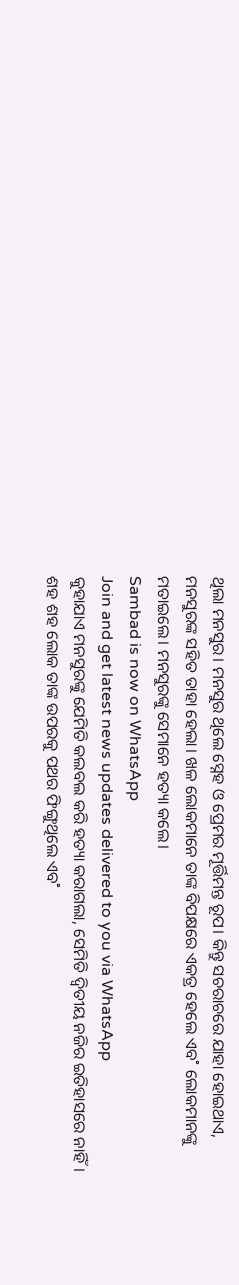ଥିଲା ମନସୁର। ମନସୁର ଥିଲେ ସ୍ନେହ ଓ ପ୍ରେମର ମୂର୍ତ୍ତିମନ୍ତ ରୂପ। କିନ୍ତୁ ସଚରାଚରେ ଯାହା ହୋଇଥାଏ, ମନସୁରଙ୍କ ସହିତ ତାହା ହେଲା। ଖଳ ଲୋକମାନେ ତାଙ୍କ ବିପକ୍ଷରେ ଏକତ୍ର ହେଲେ ଏବ˚ ଲୋକମାନଙ୍କୁ ମତାଇଲେ। ମନସୁରଙ୍କୁ ସେମାନେ ହତ୍ୟା କଲେ।
Sambad is now on WhatsApp
Join and get latest news updates delivered to you via WhatsApp
କୁହାଯାଏ ମନସୁରଙ୍କୁ ଯେମିତି କଲବଲ କରି ହତ୍ୟା କରାଗଲା, ସେମିତି ଦ୍ବିତୀୟ ନଜିର ଇତିହାସରେ ନାହିଁ। ଶହ ଶହ ଲୋକ ତାଙ୍କ ଉପରକୁ ପଥର ଫିଙ୍ଗୁଥିଲେ ଏବ˚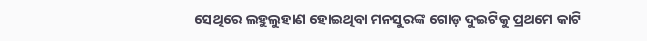ସେଥିରେ ଲହୁଲୁହାଣ ହୋଇଥିବା ମନସୁରଙ୍କ ଗୋଡ଼ ଦୁଇଟିକୁ ପ୍ରଥମେ କାଟି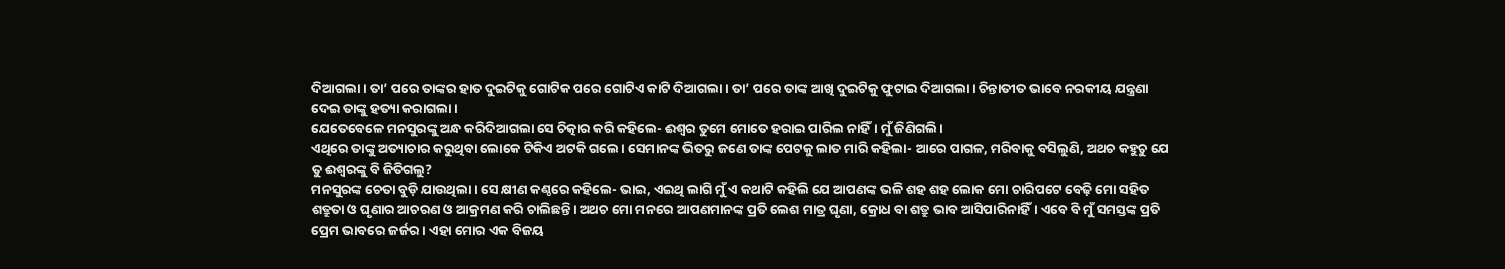ଦିଆଗଲା। ତା’ ପରେ ତାଙ୍କର ହାତ ଦୁଇଟିକୁ ଗୋଟିକ ପରେ ଗୋଟିଏ କାଟି ଦିଆଗଲା। ତା’ ପରେ ତାଙ୍କ ଆଖି ଦୁଇଟିକୁ ଫୁଟାଇ ଦିଆଗଲା। ଚିନ୍ତାତୀତ ଭାବେ ନରକୀୟ ଯନ୍ତ୍ରଣା ଦେଇ ତାଙ୍କୁ ହତ୍ୟା କରାଗଲା।
ଯେତେବେଳେ ମନସୁରଙ୍କୁ ଅନ୍ଧ କରିଦିଆଗଲା ସେ ଚିତ୍କାର କରି କହିଲେ- ଈଶ୍ବର ତୁମେ ମୋତେ ହରାଇ ପାରିଲ ନାହିଁ। ମୁଁ ଜିଣିଗଲି।
ଏଥିରେ ତାଙ୍କୁ ଅତ୍ୟାଚାର କରୁଥିବା ଲୋକେ ଟିକିଏ ଅଟକି ଗଲେ। ସେମାନଙ୍କ ଭିତରୁ ଜଣେ ତାଙ୍କ ପେଟକୁ ଲାତ ମାରି କହିଲା- ଆରେ ପାଗଳ, ମରିବାକୁ ବସିଲୁଣି, ଅଥଚ କହୁଚୁ ଯେ ତୁ ଈଶ୍ବରଙ୍କୁ ବି ଜିତିଗଲୁ?
ମନସୁରଙ୍କ ଚେତା ବୁଡ଼ି ଯାଉଥିଲା। ସେ କ୍ଷୀଣ କଣ୍ଠରେ କହିଲେ- ଭାଇ, ଏଇଥି ଲାଗି ମୁଁ ଏ କଥାଟି କହିଲି ଯେ ଆପଣଙ୍କ ଭଳି ଶହ ଶହ ଲୋକ ମୋ ଚାରିପଟେ ବେଢ଼ି ମୋ ସହିତ ଶତ୍ରୁତା ଓ ଘୃଣାର ଆଚରଣ ଓ ଆକ୍ରମଣ କରି ଚାଲିଛନ୍ତି। ଅଥଚ ମୋ ମନରେ ଆପଣମାନଙ୍କ ପ୍ରତି ଲେଶ ମାତ୍ର ଘୃଣା, କ୍ରୋଧ ବା ଶତ୍ରୁ ଭାବ ଆସିପାରିନାହିଁ। ଏବେ ବି ମୁଁ ସମସ୍ତଙ୍କ ପ୍ରତି ପ୍ରେମ ଭାବରେ ଜର୍ଜର। ଏହା ମୋର ଏକ ବିଜୟ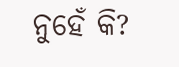ନୁହେଁ କି?